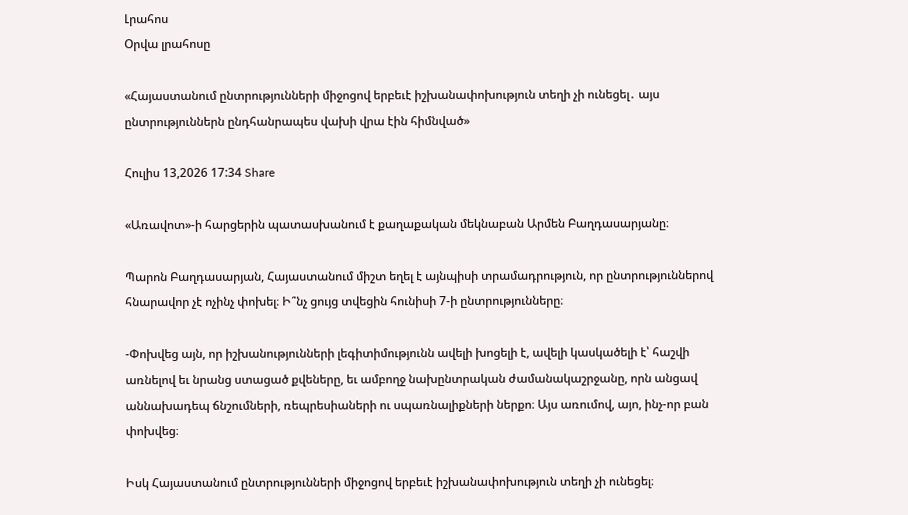Լրահոս
Օրվա լրահոսը

«Հայաստանում ընտրությունների միջոցով երբեւէ իշխանափոխություն տեղի չի ունեցել․ այս ընտրություններն ընդհանրապես վախի վրա էին հիմնված»

Հուլիս 13,2026 17:34 Share

«Առավոտ»-ի հարցերին պատասխանում է քաղաքական մեկնաբան Արմեն Բաղդասարյանը։

Պարոն Բաղդասարյան, Հայաստանում միշտ եղել է այնպիսի տրամադրություն, որ ընտրություններով հնարավոր չէ ոչինչ փոխել։ Ի՞նչ ցույց տվեցին հունիսի 7-ի ընտրությունները։

-Փոխվեց այն, որ իշխանությունների լեգիտիմությունն ավելի խոցելի է, ավելի կասկածելի է՝ հաշվի առնելով եւ նրանց ստացած քվեները, եւ ամբողջ նախընտրական ժամանակաշրջանը, որն անցավ աննախադեպ ճնշումների, ռեպրեսիաների ու սպառնալիքների ներքո։ Այս առումով, այո, ինչ-որ բան փոխվեց։

Իսկ Հայաստանում ընտրությունների միջոցով երբեւէ իշխանափոխություն տեղի չի ունեցել։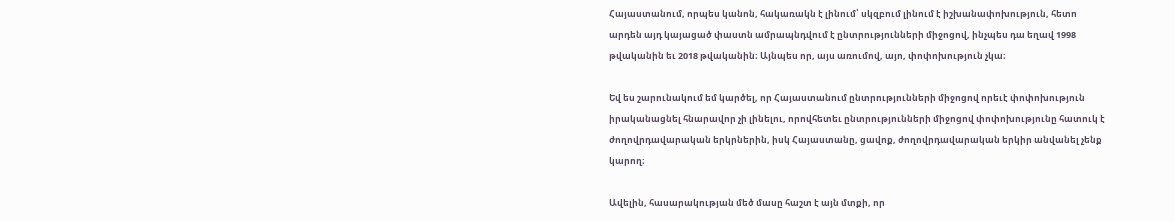Հայաստանում, որպես կանոն, հակառակն է լինում՝ սկզբում լինում է իշխանափոխություն, հետո արդեն այդ կայացած փաստն ամրապնդվում է ընտրությունների միջոցով, ինչպես դա եղավ 1998 թվականին եւ 2018 թվականին։ Այնպես որ, այս առումով, այո, փոփոխություն չկա։

Եվ ես շարունակում եմ կարծել, որ Հայաստանում ընտրությունների միջոցով որեւէ փոփոխություն իրականացնել հնարավոր չի լինելու, որովհետեւ ընտրությունների միջոցով փոփոխությունը հատուկ է ժողովրդավարական երկրներին, իսկ Հայաստանը, ցավոք, ժողովրդավարական երկիր անվանել չենք կարող։

Ավելին, հասարակության մեծ մասը հաշտ է այն մտքի, որ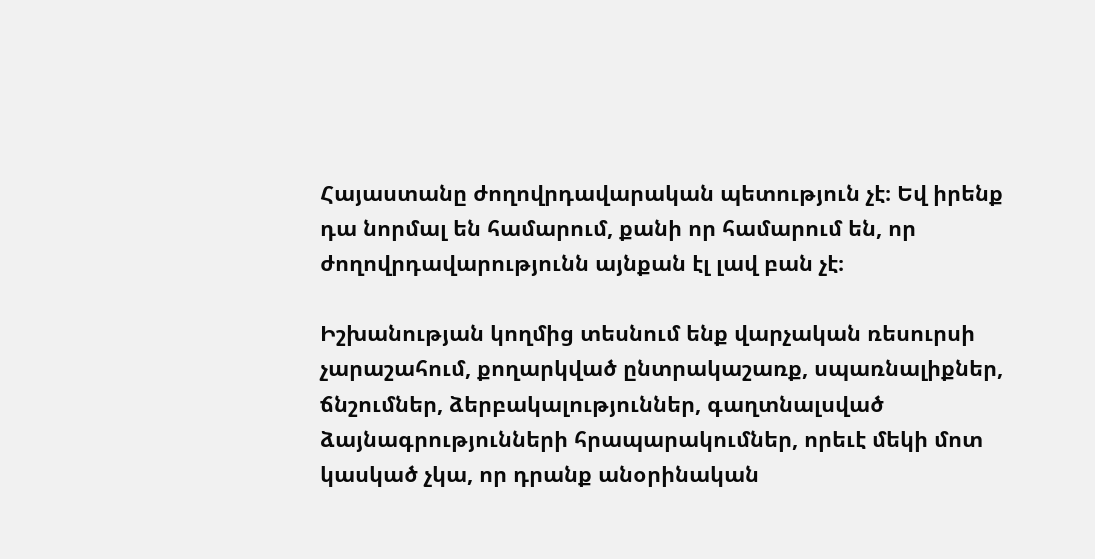Հայաստանը ժողովրդավարական պետություն չէ։ Եվ իրենք դա նորմալ են համարում, քանի որ համարում են, որ ժողովրդավարությունն այնքան էլ լավ բան չէ։

Իշխանության կողմից տեսնում ենք վարչական ռեսուրսի չարաշահում, քողարկված ընտրակաշառք, սպառնալիքներ, ճնշումներ, ձերբակալություններ, գաղտնալսված ձայնագրությունների հրապարակումներ, որեւէ մեկի մոտ կասկած չկա, որ դրանք անօրինական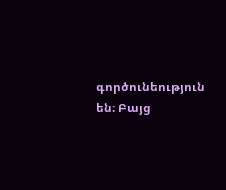գործունեություն են։ Բայց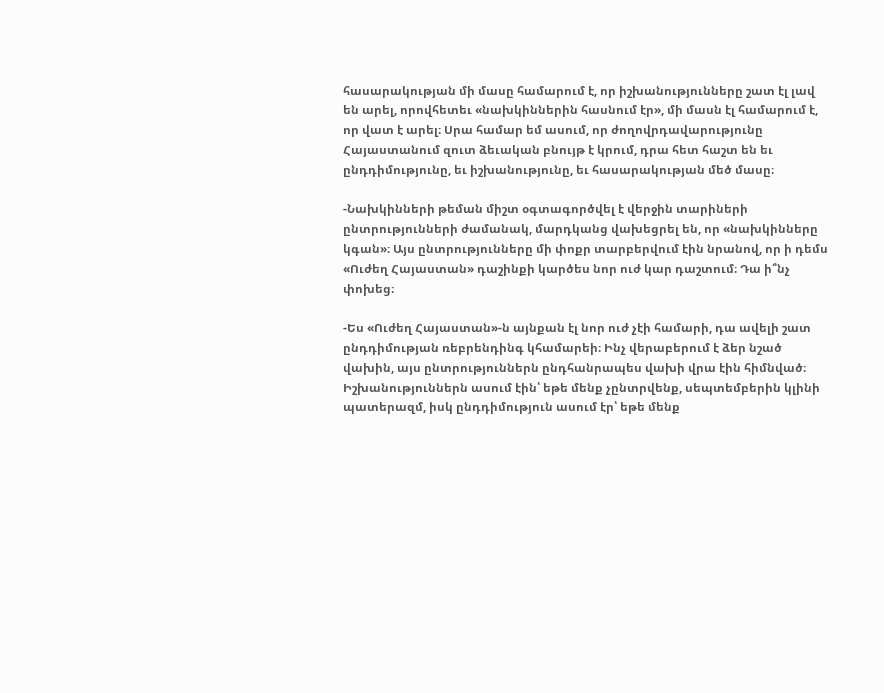հասարակության մի մասը համարում է, որ իշխանությունները շատ էլ լավ են արել, որովհետեւ «նախկիններին հասնում էր», մի մասն էլ համարում է, որ վատ է արել։ Սրա համար եմ ասում, որ ժողովրդավարությունը Հայաստանում զուտ ձեւական բնույթ է կրում, դրա հետ հաշտ են եւ ընդդիմությունը, եւ իշխանությունը, եւ հասարակության մեծ մասը։

-Նախկինների թեման միշտ օգտագործվել է վերջին տարիների ընտրությունների ժամանակ, մարդկանց վախեցրել են, որ «նախկինները կգան»։ Այս ընտրությունները մի փոքր տարբերվում էին նրանով, որ ի դեմս «Ուժեղ Հայաստան» դաշինքի կարծես նոր ուժ կար դաշտում։ Դա ի՞նչ փոխեց։

-Ես «Ուժեղ Հայաստան»-ն այնքան էլ նոր ուժ չէի համարի, դա ավելի շատ ընդդիմության ռեբրենդինգ կհամարեի։ Ինչ վերաբերում է ձեր նշած վախին, այս ընտրություններն ընդհանրապես վախի վրա էին հիմնված։ Իշխանություններն ասում էին՝ եթե մենք չընտրվենք, սեպտեմբերին կլինի պատերազմ, իսկ ընդդիմություն ասում էր՝ եթե մենք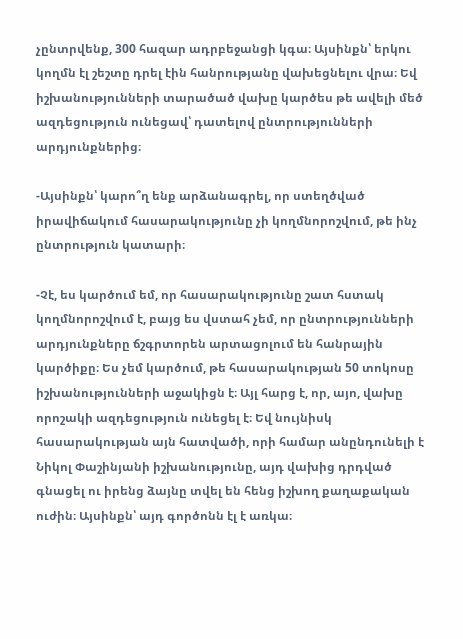չընտրվենք, 300 հազար ադրբեջանցի կգա։ Այսինքն՝ երկու կողմն էլ շեշտը դրել էին հանրությանը վախեցնելու վրա։ Եվ իշխանությունների տարածած վախը կարծես թե ավելի մեծ ազդեցություն ունեցավ՝ դատելով ընտրությունների արդյունքներից։

-Այսինքն՝ կարո՞ղ ենք արձանագրել, որ ստեղծված իրավիճակում հասարակությունը չի կողմնորոշվում, թե ինչ ընտրություն կատարի։

-Չէ, ես կարծում եմ, որ հասարակությունը շատ հստակ կողմնորոշվում է, բայց ես վստահ չեմ, որ ընտրությունների արդյունքները ճշգրտորեն արտացոլում են հանրային կարծիքը։ Ես չեմ կարծում, թե հասարակության 50 տոկոսը իշխանությունների աջակիցն է։ Այլ հարց է, որ, այո, վախը որոշակի ազդեցություն ունեցել է։ Եվ նույնիսկ հասարակության այն հատվածի, որի համար անընդունելի է Նիկոլ Փաշինյանի իշխանությունը, այդ վախից դրդված գնացել ու իրենց ձայնը տվել են հենց իշխող քաղաքական ուժին։ Այսինքն՝ այդ գործոնն էլ է առկա։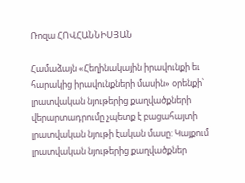Ռոզա ՀՈՎՀԱՆՆԻՍՅԱՆ

Համաձայն «Հեղինակային իրավունքի եւ հարակից իրավունքների մասին» օրենքի՝ լրատվական նյութերից քաղվածքների վերարտադրումը չպետք է բացահայտի լրատվական նյութի էական մասը: Կայքում լրատվական նյութերից քաղվածքներ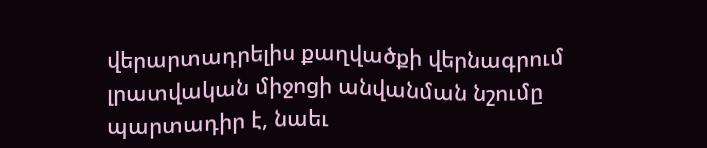վերարտադրելիս քաղվածքի վերնագրում լրատվական միջոցի անվանման նշումը պարտադիր է, նաեւ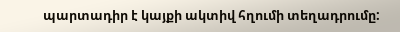պարտադիր է կայքի ակտիվ հղումի տեղադրումը: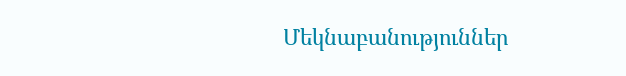Մեկնաբանություններ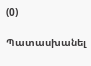(0)

Պատասխանել